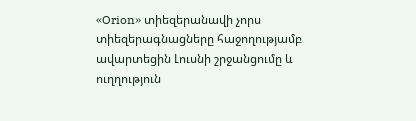«Orion» տիեզերանավի չորս տիեզերագնացները հաջողությամբ ավարտեցին Լուսնի շրջանցումը և ուղղություն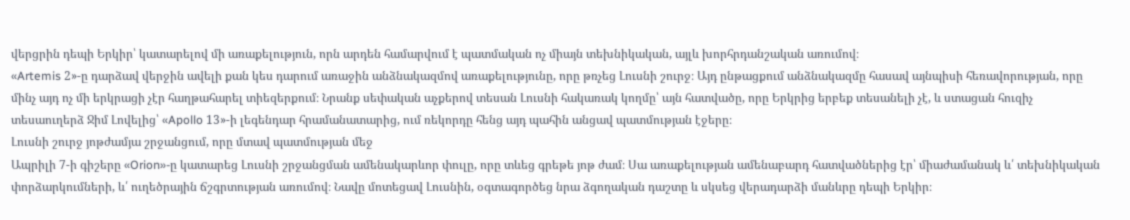վերցրին դեպի Երկիր՝ կատարելով մի առաքելություն, որն արդեն համարվում է պատմական ոչ միայն տեխնիկական, այլև խորհրդանշական առումով։
«Artemis 2»-ը դարձավ վերջին ավելի քան կես դարում առաջին անձնակազմով առաքելությունը, որը թռչեց Լուսնի շուրջ։ Այդ ընթացքում անձնակազմը հասավ այնպիսի հեռավորության, որը մինչ այդ ոչ մի երկրացի չէր հաղթահարել տիեզերքում։ Նրանք սեփական աչքերով տեսան Լուսնի հակառակ կողմը՝ այն հատվածը, որը Երկրից երբեք տեսանելի չէ, և ստացան հուզիչ տեսաուղերձ Ջիմ Լովելից՝ «Apollo 13»-ի լեգենդար հրամանատարից, ում ռեկորդը հենց այդ պահին անցավ պատմության էջերը։
Լուսնի շուրջ յոթժամյա շրջանցում, որը մտավ պատմության մեջ
Ապրիլի 7-ի գիշերը «Orion»-ը կատարեց Լուսնի շրջանցման ամենակարևոր փուլը, որը տևեց գրեթե յոթ ժամ։ Սա առաքելության ամենաբարդ հատվածներից էր՝ միաժամանակ և՛ տեխնիկական փորձարկումների, և՛ ուղեծրային ճշգրտության առումով։ Նավը մոտեցավ Լուսնին, օգտագործեց նրա ձգողական դաշտը և սկսեց վերադարձի մանևրը դեպի Երկիր։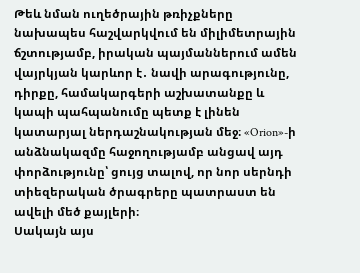Թեև նման ուղեծրային թռիչքները նախապես հաշվարկվում են միլիմետրային ճշտությամբ, իրական պայմաններում ամեն վայրկյան կարևոր է․ նավի արագությունը, դիրքը, համակարգերի աշխատանքը և կապի պահպանումը պետք է լինեն կատարյալ ներդաշնակության մեջ։ «Orion»-ի անձնակազմը հաջողությամբ անցավ այդ փորձությունը՝ ցույց տալով, որ նոր սերնդի տիեզերական ծրագրերը պատրաստ են ավելի մեծ քայլերի։
Սակայն այս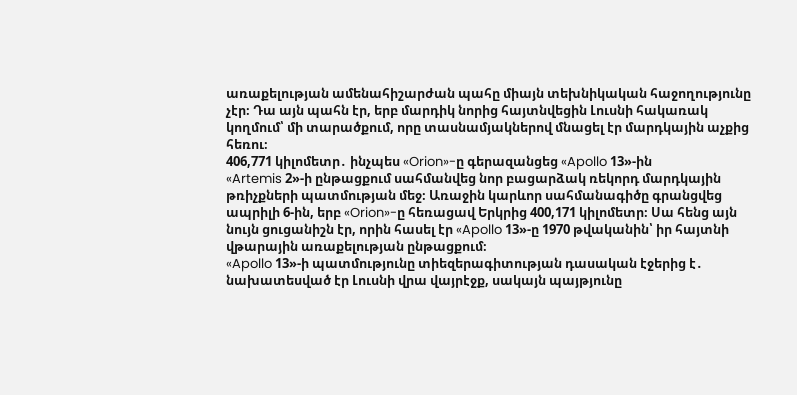առաքելության ամենահիշարժան պահը միայն տեխնիկական հաջողությունը չէր։ Դա այն պահն էր, երբ մարդիկ նորից հայտնվեցին Լուսնի հակառակ կողմում՝ մի տարածքում, որը տասնամյակներով մնացել էր մարդկային աչքից հեռու։
406,771 կիլոմետր․ ինչպես «Orion»-ը գերազանցեց «Apollo 13»-ին
«Artemis 2»-ի ընթացքում սահմանվեց նոր բացարձակ ռեկորդ մարդկային թռիչքների պատմության մեջ։ Առաջին կարևոր սահմանագիծը գրանցվեց ապրիլի 6-ին, երբ «Orion»-ը հեռացավ Երկրից 400,171 կիլոմետր։ Սա հենց այն նույն ցուցանիշն էր, որին հասել էր «Apollo 13»-ը 1970 թվականին՝ իր հայտնի վթարային առաքելության ընթացքում։
«Apollo 13»-ի պատմությունը տիեզերագիտության դասական էջերից է․ նախատեսված էր Լուսնի վրա վայրէջք, սակայն պայթյունը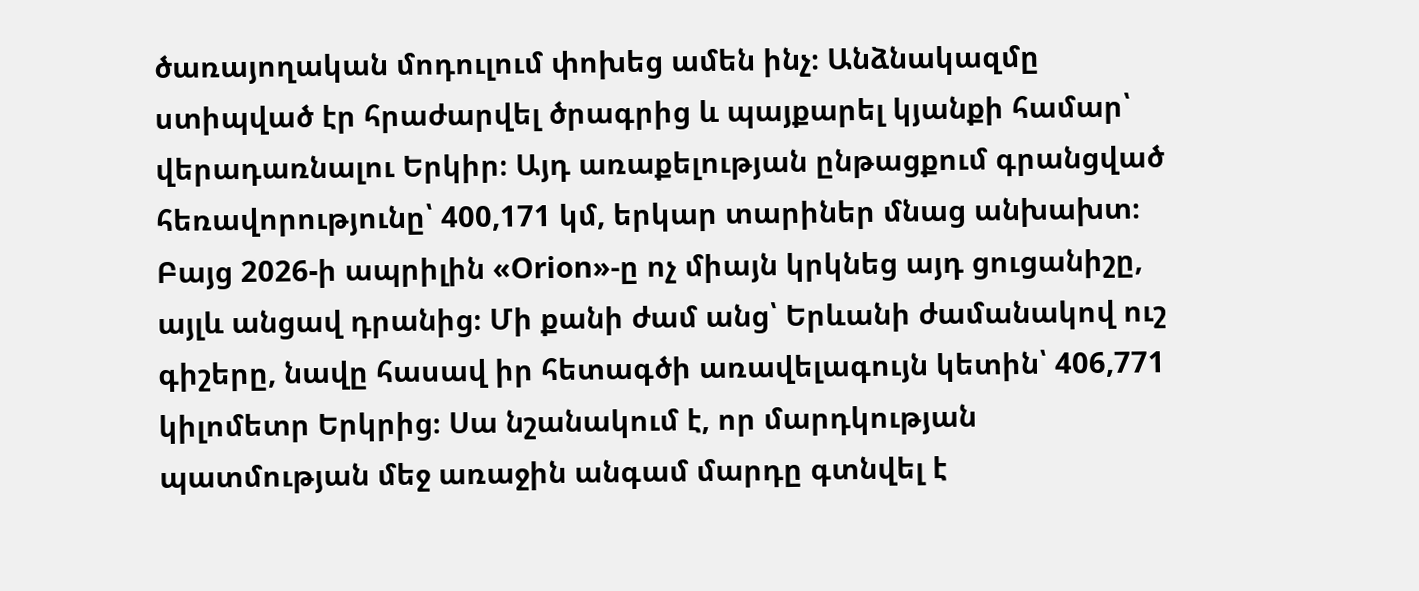ծառայողական մոդուլում փոխեց ամեն ինչ։ Անձնակազմը ստիպված էր հրաժարվել ծրագրից և պայքարել կյանքի համար՝ վերադառնալու Երկիր։ Այդ առաքելության ընթացքում գրանցված հեռավորությունը՝ 400,171 կմ, երկար տարիներ մնաց անխախտ։
Բայց 2026-ի ապրիլին «Orion»-ը ոչ միայն կրկնեց այդ ցուցանիշը, այլև անցավ դրանից։ Մի քանի ժամ անց՝ Երևանի ժամանակով ուշ գիշերը, նավը հասավ իր հետագծի առավելագույն կետին՝ 406,771 կիլոմետր Երկրից։ Սա նշանակում է, որ մարդկության պատմության մեջ առաջին անգամ մարդը գտնվել է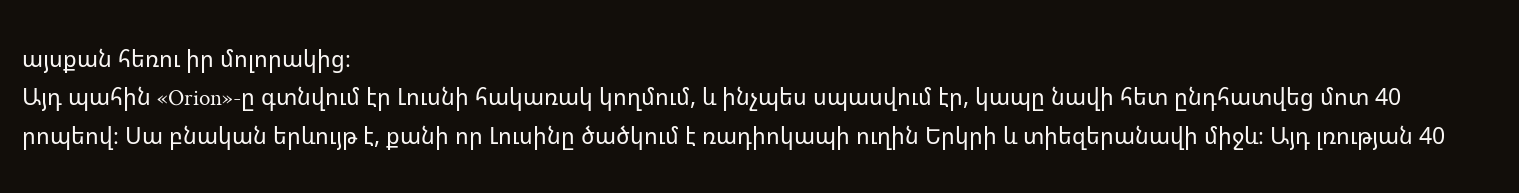այսքան հեռու իր մոլորակից։
Այդ պահին «Orion»-ը գտնվում էր Լուսնի հակառակ կողմում, և ինչպես սպասվում էր, կապը նավի հետ ընդհատվեց մոտ 40 րոպեով։ Սա բնական երևույթ է, քանի որ Լուսինը ծածկում է ռադիոկապի ուղին Երկրի և տիեզերանավի միջև։ Այդ լռության 40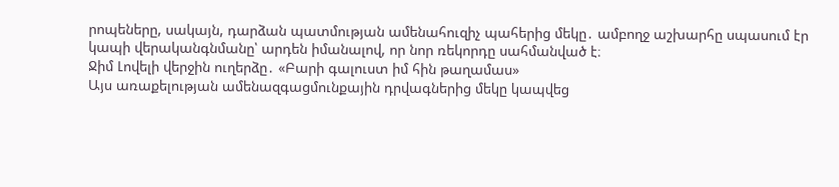րոպեները, սակայն, դարձան պատմության ամենահուզիչ պահերից մեկը․ ամբողջ աշխարհը սպասում էր կապի վերականգնմանը՝ արդեն իմանալով, որ նոր ռեկորդը սահմանված է։
Ջիմ Լովելի վերջին ուղերձը․ «Բարի գալուստ իմ հին թաղամաս»
Այս առաքելության ամենազգացմունքային դրվագներից մեկը կապվեց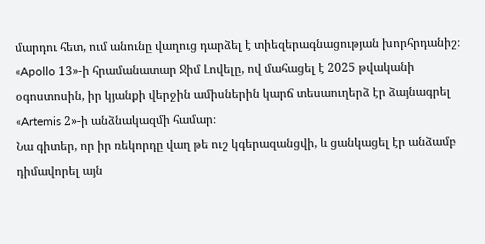մարդու հետ, ում անունը վաղուց դարձել է տիեզերագնացության խորհրդանիշ։ «Apollo 13»-ի հրամանատար Ջիմ Լովելը, ով մահացել է 2025 թվականի օգոստոսին, իր կյանքի վերջին ամիսներին կարճ տեսաուղերձ էր ձայնագրել «Artemis 2»-ի անձնակազմի համար։
Նա գիտեր, որ իր ռեկորդը վաղ թե ուշ կգերազանցվի, և ցանկացել էր անձամբ դիմավորել այն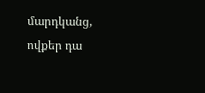մարդկանց, ովքեր դա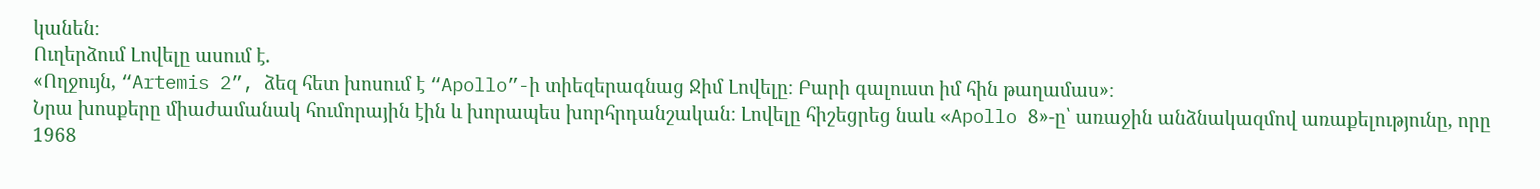կանեն։
Ուղերձում Լովելը ասում է.
«Ողջույն, “Artemis 2”, ձեզ հետ խոսում է “Apollo”-ի տիեզերագնաց Ջիմ Լովելը։ Բարի գալուստ իմ հին թաղամաս»։
Նրա խոսքերը միաժամանակ հումորային էին և խորապես խորհրդանշական։ Լովելը հիշեցրեց նաև «Apollo 8»-ը՝ առաջին անձնակազմով առաքելությունը, որը 1968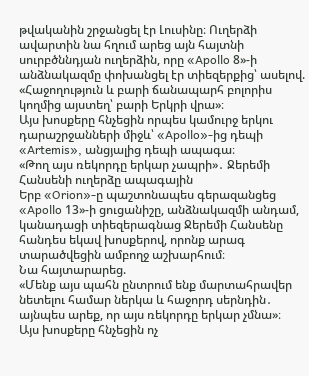թվականին շրջանցել էր Լուսինը։ Ուղերձի ավարտին նա հղում արեց այն հայտնի սուրբծննդյան ուղերձին, որը «Apollo 8»-ի անձնակազմը փոխանցել էր տիեզերքից՝ ասելով.
«Հաջողություն և բարի ճանապարհ բոլորիս կողմից այստեղ՝ բարի Երկրի վրա»։
Այս խոսքերը հնչեցին որպես կամուրջ երկու դարաշրջանների միջև՝ «Apollo»-ից դեպի «Artemis», անցյալից դեպի ապագա։
«Թող այս ռեկորդը երկար չապրի»․ Ջերեմի Հանսենի ուղերձը ապագային
Երբ «Orion»-ը պաշտոնապես գերազանցեց «Apollo 13»-ի ցուցանիշը, անձնակազմի անդամ, կանադացի տիեզերագնաց Ջերեմի Հանսենը հանդես եկավ խոսքերով, որոնք արագ տարածվեցին ամբողջ աշխարհում։
Նա հայտարարեց.
«Մենք այս պահն ընտրում ենք մարտահրավեր նետելու համար ներկա և հաջորդ սերնդին․ այնպես արեք, որ այս ռեկորդը երկար չմնա»։
Այս խոսքերը հնչեցին ոչ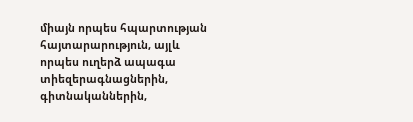միայն որպես հպարտության հայտարարություն, այլև որպես ուղերձ ապագա տիեզերագնացներին, գիտնականներին,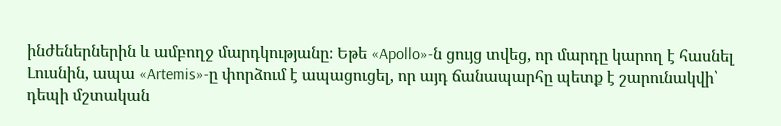ինժեներներին և ամբողջ մարդկությանը։ Եթե «Apollo»-ն ցույց տվեց, որ մարդը կարող է հասնել Լուսնին, ապա «Artemis»-ը փորձում է ապացուցել, որ այդ ճանապարհը պետք է շարունակվի՝ դեպի մշտական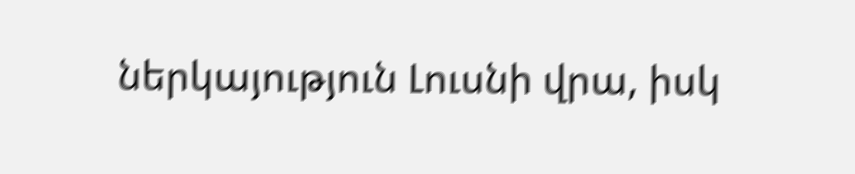ներկայություն Լուսնի վրա, իսկ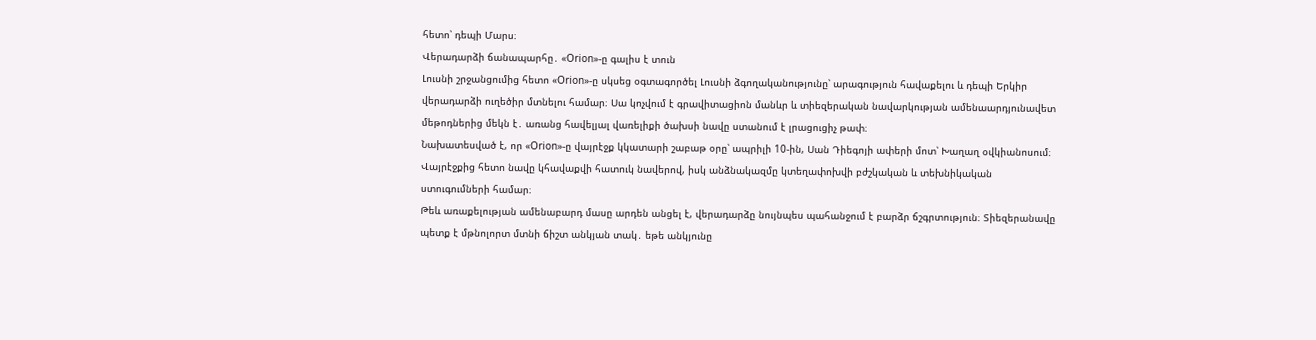հետո՝ դեպի Մարս։
Վերադարձի ճանապարհը․ «Orion»-ը գալիս է տուն
Լուսնի շրջանցումից հետո «Orion»-ը սկսեց օգտագործել Լուսնի ձգողականությունը՝ արագություն հավաքելու և դեպի Երկիր վերադարձի ուղեծիր մտնելու համար։ Սա կոչվում է գրավիտացիոն մանևր և տիեզերական նավարկության ամենաարդյունավետ մեթոդներից մեկն է․ առանց հավելյալ վառելիքի ծախսի նավը ստանում է լրացուցիչ թափ։
Նախատեսված է, որ «Orion»-ը վայրէջք կկատարի շաբաթ օրը՝ ապրիլի 10-ին, Սան Դիեգոյի ափերի մոտ՝ Խաղաղ օվկիանոսում։ Վայրէջքից հետո նավը կհավաքվի հատուկ նավերով, իսկ անձնակազմը կտեղափոխվի բժշկական և տեխնիկական ստուգումների համար։
Թեև առաքելության ամենաբարդ մասը արդեն անցել է, վերադարձը նույնպես պահանջում է բարձր ճշգրտություն։ Տիեզերանավը պետք է մթնոլորտ մտնի ճիշտ անկյան տակ․ եթե անկյունը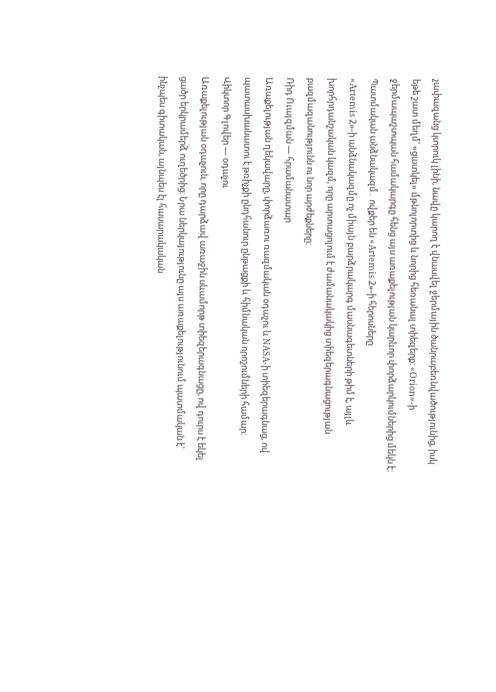չափազանց կտրուկ լինի, նավը կարող է վնասվել ջերմային ծանրաբեռնվածությունից, իսկ եթե շատ մեղմ՝ «ցատկել» մթնոլորտից և նորից հեռանալ տիեզերք։ «Orion»-ի ջերմապաշտպան համակարգը հենց այս առաքելության կարևոր փորձարկումներից մեկն է։
Պատմական անձնակազմ․ ովքեր են «Artemis 2»-ի հերոսները
«Artemis 2»-ի անձնակազմը ոչ միայն բարձրակարգ մասնագետների թիմ է, այլև խորհրդանշական կազմ, որը արտացոլում է ժամանակակից տիեզերագնացության բազմազանությունն ու նոր արժեքները։
Ռիդ Ուայզման — հրամանատար
Առաքելության ղեկավարը, փորձառու ռազմական օդաչու և NASA-ի տիեզերագնաց, ով պատասխանատու է թռիչքի ընդհանուր ընթացքի և հիմնական որոշումների համար։
Վիկտոր Գլովեր — օդաչու
Առաքելության օդաչուն, որը դարձավ առաջին սևամորթ տիեզերագնացը, ով դուրս է եկել ցածր երկրամերձ ուղեծրից։ Նրա ներկայությունը այս առաքելությունում պատմական է՝ ինչպես գիտական, այնպես էլ հասարակական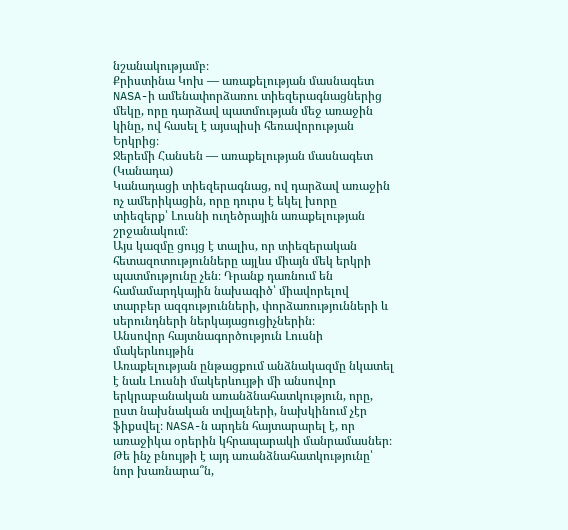նշանակությամբ։
Քրիստինա Կոխ — առաքելության մասնագետ
NASA-ի ամենափորձառու տիեզերագնացներից մեկը, որը դարձավ պատմության մեջ առաջին կինը, ով հասել է այսպիսի հեռավորության Երկրից։
Ջերեմի Հանսեն — առաքելության մասնագետ (Կանադա)
Կանադացի տիեզերագնաց, ով դարձավ առաջին ոչ ամերիկացին, որը դուրս է եկել խորը տիեզերք՝ Լուսնի ուղեծրային առաքելության շրջանակում։
Այս կազմը ցույց է տալիս, որ տիեզերական հետազոտությունները այլևս միայն մեկ երկրի պատմությունը չեն։ Դրանք դառնում են համամարդկային նախագիծ՝ միավորելով տարբեր ազգությունների, փորձառությունների և սերունդների ներկայացուցիչներին։
Անսովոր հայտնագործություն Լուսնի մակերևույթին
Առաքելության ընթացքում անձնակազմը նկատել է նաև Լուսնի մակերևույթի մի անսովոր երկրաբանական առանձնահատկություն, որը, ըստ նախնական տվյալների, նախկինում չէր ֆիքսվել։ NASA-ն արդեն հայտարարել է, որ առաջիկա օրերին կհրապարակի մանրամասներ։
Թե ինչ բնույթի է այդ առանձնահատկությունը՝ նոր խառնարա՞ն,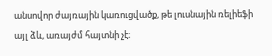անսովոր ժայռային կառուցվածք, թե լուսնային ռելիեֆի այլ ձև, առայժմ հայտնի չէ։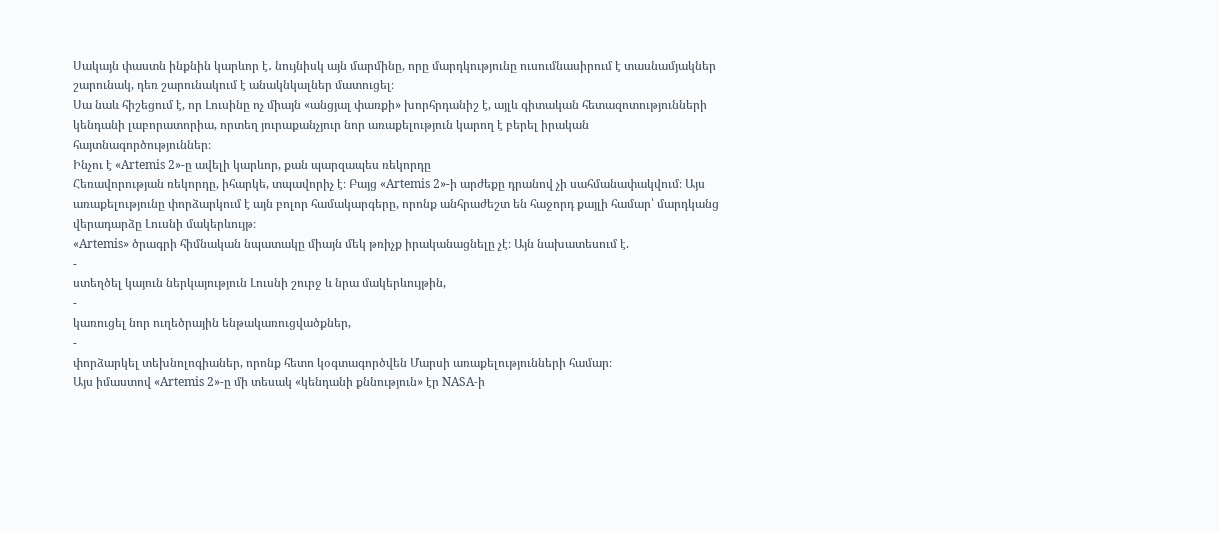Սակայն փաստն ինքնին կարևոր է․ նույնիսկ այն մարմինը, որը մարդկությունը ուսումնասիրում է տասնամյակներ շարունակ, դեռ շարունակում է անակնկալներ մատուցել։
Սա նաև հիշեցում է, որ Լուսինը ոչ միայն «անցյալ փառքի» խորհրդանիշ է, այլև գիտական հետազոտությունների կենդանի լաբորատորիա, որտեղ յուրաքանչյուր նոր առաքելություն կարող է բերել իրական հայտնագործություններ։
Ինչու է «Artemis 2»-ը ավելի կարևոր, քան պարզապես ռեկորդը
Հեռավորության ռեկորդը, իհարկե, տպավորիչ է։ Բայց «Artemis 2»-ի արժեքը դրանով չի սահմանափակվում։ Այս առաքելությունը փորձարկում է այն բոլոր համակարգերը, որոնք անհրաժեշտ են հաջորդ քայլի համար՝ մարդկանց վերադարձը Լուսնի մակերևույթ։
«Artemis» ծրագրի հիմնական նպատակը միայն մեկ թռիչք իրականացնելը չէ։ Այն նախատեսում է.
-
ստեղծել կայուն ներկայություն Լուսնի շուրջ և նրա մակերևույթին,
-
կառուցել նոր ուղեծրային ենթակառուցվածքներ,
-
փորձարկել տեխնոլոգիաներ, որոնք հետո կօգտագործվեն Մարսի առաքելությունների համար։
Այս իմաստով «Artemis 2»-ը մի տեսակ «կենդանի քննություն» էր NASA-ի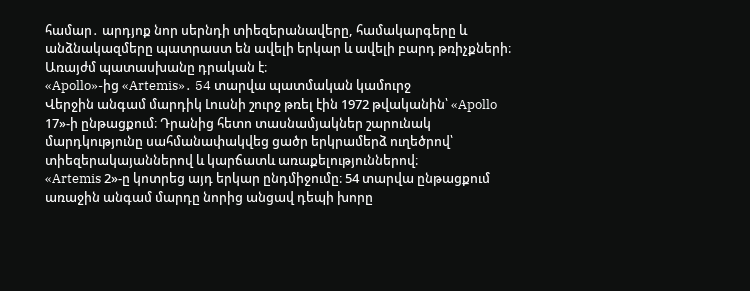համար․ արդյոք նոր սերնդի տիեզերանավերը, համակարգերը և անձնակազմերը պատրաստ են ավելի երկար և ավելի բարդ թռիչքների։ Առայժմ պատասխանը դրական է։
«Apollo»-ից «Artemis»․ 54 տարվա պատմական կամուրջ
Վերջին անգամ մարդիկ Լուսնի շուրջ թռել էին 1972 թվականին՝ «Apollo 17»-ի ընթացքում։ Դրանից հետո տասնամյակներ շարունակ մարդկությունը սահմանափակվեց ցածր երկրամերձ ուղեծրով՝ տիեզերակայաններով և կարճատև առաքելություններով։
«Artemis 2»-ը կոտրեց այդ երկար ընդմիջումը։ 54 տարվա ընթացքում առաջին անգամ մարդը նորից անցավ դեպի խորը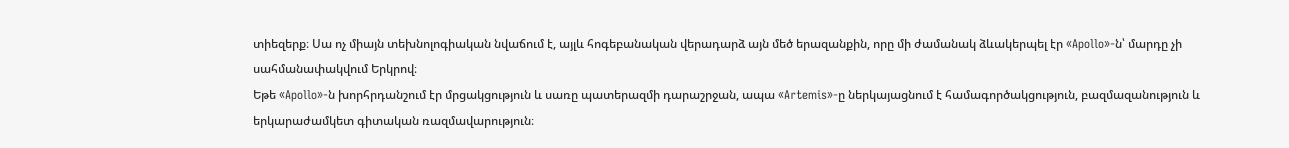տիեզերք։ Սա ոչ միայն տեխնոլոգիական նվաճում է, այլև հոգեբանական վերադարձ այն մեծ երազանքին, որը մի ժամանակ ձևակերպել էր «Apollo»-ն՝ մարդը չի սահմանափակվում Երկրով։
Եթե «Apollo»-ն խորհրդանշում էր մրցակցություն և սառը պատերազմի դարաշրջան, ապա «Artemis»-ը ներկայացնում է համագործակցություն, բազմազանություն և երկարաժամկետ գիտական ռազմավարություն։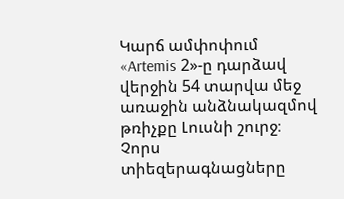Կարճ ամփոփում
«Artemis 2»-ը դարձավ վերջին 54 տարվա մեջ առաջին անձնակազմով թռիչքը Լուսնի շուրջ։
Չորս տիեզերագնացները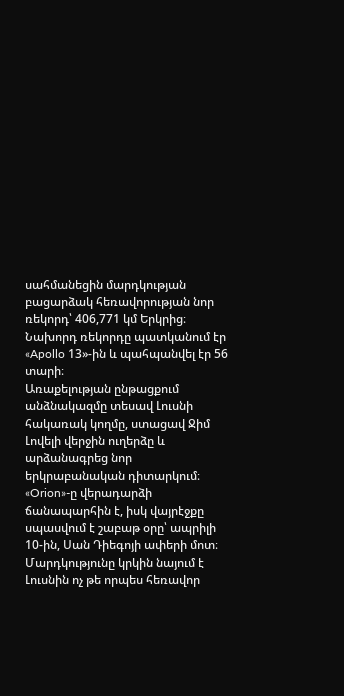սահմանեցին մարդկության բացարձակ հեռավորության նոր ռեկորդ՝ 406,771 կմ Երկրից։
Նախորդ ռեկորդը պատկանում էր «Apollo 13»-ին և պահպանվել էր 56 տարի։
Առաքելության ընթացքում անձնակազմը տեսավ Լուսնի հակառակ կողմը, ստացավ Ջիմ Լովելի վերջին ուղերձը և արձանագրեց նոր երկրաբանական դիտարկում։
«Orion»-ը վերադարձի ճանապարհին է, իսկ վայրէջքը սպասվում է շաբաթ օրը՝ ապրիլի 10-ին, Սան Դիեգոյի ափերի մոտ։
Մարդկությունը կրկին նայում է Լուսնին ոչ թե որպես հեռավոր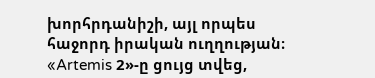խորհրդանիշի, այլ որպես հաջորդ իրական ուղղության։ «Artemis 2»-ը ցույց տվեց,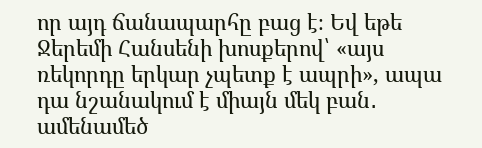որ այդ ճանապարհը բաց է։ Եվ եթե Ջերեմի Հանսենի խոսքերով՝ «այս ռեկորդը երկար չպետք է ապրի», ապա դա նշանակում է միայն մեկ բան․ ամենամեծ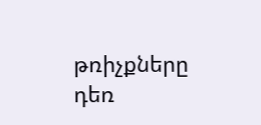թռիչքները դեռ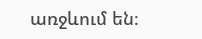առջևում են։